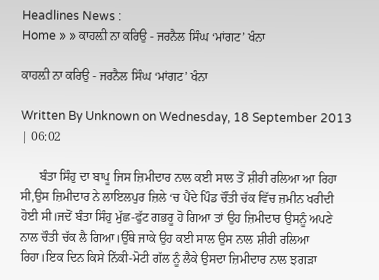Headlines News :
Home » » ਕਾਹਲ਼ੀ ਨਾ ਕਰਿਉ - ਜਰਨੈਲ ਸਿੰਘ ‘ਮਾਂਗਟ’ ਖੰਨਾ

ਕਾਹਲ਼ੀ ਨਾ ਕਰਿਉ - ਜਰਨੈਲ ਸਿੰਘ ‘ਮਾਂਗਟ’ ਖੰਨਾ

Written By Unknown on Wednesday, 18 September 2013 | 06:02

      ਬੰਤਾ ਸਿੰਹੁ ਦਾ ਬਾਪੂ ਜਿਸ ਜ਼ਿਮੀਦਾਰ ਨਾਲ ਕਈ ਸਾਲ ਤੋਂ ਸ਼ੀਰੀ ਰਲਿਆ ਆ ਰਿਹਾ ਸੀ,ਉਸ ਜ਼ਿਮੀਦਾਰ ਨੇ ਲਾਇਲਪੁਰ ਜ਼ਿਲੇ ‘ਚ ਪੈਂਦੇ ਪਿੰਡ ਚੌਂਤੀ ਚੱਕ ਵਿੱਚ ਜ਼ਮੀਨ ਖਰੀਦੀ ਹੋਈ ਸੀ।ਜਦੋਂ ਬੰਤਾ ਸਿੰਹੁ ਮੁੱਛ-ਫੁੱਟ ਗਭਰੂ ਹੋ ਗਿਆ ਤਾਂ ਉਹ ਜ਼ਿਮੀਦਾਰ ਉਸਨੂੰ ਅਪਣੇ ਨਾਲ ਚੌਤੀ ਚੱਕ ਲੈ ਗਿਆ।ਉੱਥੇ ਜਾਕੇ ਉਹ ਕਈ ਸਾਲ ਉਸ ਨਾਲ ਸ਼ੀਰੀ ਰਲਿਆ ਰਿਹਾ।ਇਕ ਦਿਨ ਕਿਸੇ ਨਿੱਕੀ-ਮੋਟੀ ਗੱਲ ਨੂੰ ਲੈਕੇ ਉਸਦਾ ਜ਼ਿਮੀਦਾਰ ਨਾਲ ਝਗੜਾ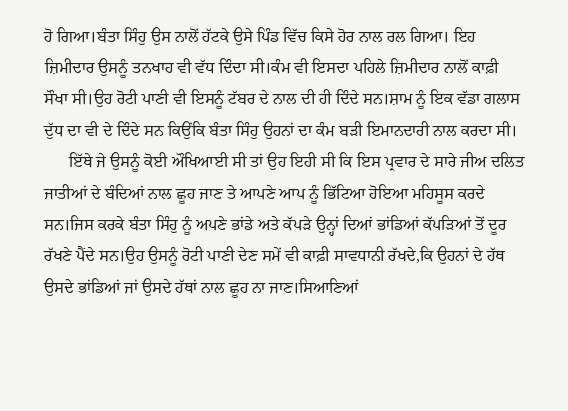ਹੋ ਗਿਆ।ਬੰਤਾ ਸਿੰਹੁ ਉਸ ਨਾਲੋਂ ਹੱਟਕੇ ਉਸੇ ਪਿੰਡ ਵਿੱਚ ਕਿਸੇ ਹੋਰ ਨਾਲ ਰਲ ਗਿਆ। ਇਹ ਜ਼ਿਮੀਦਾਰ ਉਸਨੂੰ ਤਨਖਾਹ ਵੀ ਵੱਧ ਦਿੰਦਾ ਸੀ।ਕੰਮ ਵੀ ਇਸਦਾ ਪਹਿਲੇ ਜ਼ਿਮੀਦਾਰ ਨਾਲੋਂ ਕਾਫ਼ੀ ਸੌਖਾ ਸੀ।ਉਹ ਰੋਟੀ ਪਾਣੀ ਵੀ ਇਸਨੂੰ ਟੱਬਰ ਦੇ ਨਾਲ ਦੀ ਹੀ ਦਿੰਦੇ ਸਨ।ਸ਼ਾਮ ਨੂੰ ਇਕ ਵੱਡਾ ਗਲਾਸ ਦੁੱਧ ਦਾ ਵੀ ਦੇ ਦਿੰਦੇ ਸਨ ਕਿਉਂਕਿ ਬੰਤਾ ਸਿੰਹੁ ਉਹਨਾਂ ਦਾ ਕੰਮ ਬੜੀ ਇਮਾਨਦਾਰੀ ਨਾਲ ਕਰਦਾ ਸੀ।
      ਇੱਥੇ ਜੇ ਉਸਨੂੰ ਕੋਈ ਔਖਿਆਈ ਸੀ ਤਾਂ ਉਹ ਇਹੀ ਸੀ ਕਿ ਇਸ ਪ੍ਰਵਾਰ ਦੇ ਸਾਰੇ ਜੀਅ ਦਲਿਤ ਜਾਤੀਆਂ ਦੇ ਬੰਦਿਆਂ ਨਾਲ ਛੂਹ ਜਾਣ ਤੇ ਆਪਣੇ ਆਪ ਨੂੰ ਭਿੱਟਿਆ ਹੋਇਆ ਮਹਿਸੂਸ ਕਰਦੇ ਸਨ।ਜਿਸ ਕਰਕੇ ਬੰਤਾ ਸਿੰਹੁ ਨੂੰ ਅਪਣੇ ਭਾਂਡੇ ਅਤੇ ਕੱਪੜੇ ਉਨ੍ਹਾਂ ਦਿਆਂ ਭਾਂਡਿਆਂ ਕੱਪੜਿਆਂ ਤੋਂ ਦੂਰ ਰੱਖਣੇ ਪੈਂਦੇ ਸਨ।ਉਹ ਉਸਨੂੰ ਰੋਟੀ ਪਾਣੀ ਦੇਣ ਸਮੇਂ ਵੀ ਕਾਫ਼ੀ ਸਾਵਧਾਨੀ ਰੱਖਦੇ,ਕਿ ਉਹਨਾਂ ਦੇ ਹੱਥ ਉਸਦੇ ਭਾਂਡਿਆਂ ਜਾਂ ਉਸਦੇ ਹੱਥਾਂ ਨਾਲ ਛੂਹ ਨਾ ਜਾਣ।ਸਿਆਣਿਆਂ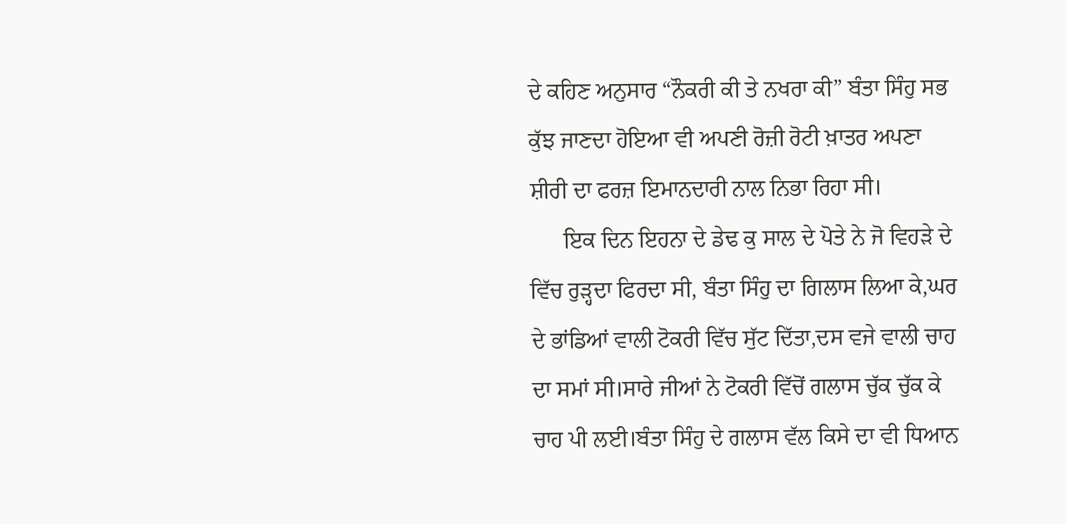ਦੇ ਕਹਿਣ ਅਨੁਸਾਰ “ਨੌਕਰੀ ਕੀ ਤੇ ਨਖਰਾ ਕੀ” ਬੰਤਾ ਸਿੰਹੁ ਸਭ ਕੁੱਝ ਜਾਣਦਾ ਹੋਇਆ ਵੀ ਅਪਣੀ ਰੋਜ਼ੀ ਰੋਟੀ ਖ਼ਾਤਰ ਅਪਣਾ ਸ਼ੀਰੀ ਦਾ ਫਰਜ਼ ਇਮਾਨਦਾਰੀ ਨਾਲ ਨਿਭਾ ਰਿਹਾ ਸੀ।
      ਇਕ ਦਿਨ ਇਹਨਾ ਦੇ ਡੇਢ ਕੁ ਸਾਲ ਦੇ ਪੋਤੇ ਨੇ ਜੋ ਵਿਹੜੇ ਦੇ ਵਿੱਚ ਰੁੜ੍ਹਦਾ ਫਿਰਦਾ ਸੀ, ਬੰਤਾ ਸਿੰਹੁ ਦਾ ਗਿਲਾਸ ਲਿਆ ਕੇ,ਘਰ ਦੇ ਭਾਂਡਿਆਂ ਵਾਲੀ ਟੋਕਰੀ ਵਿੱਚ ਸੁੱਟ ਦਿੱਤਾ,ਦਸ ਵਜੇ ਵਾਲੀ ਚਾਹ ਦਾ ਸਮਾਂ ਸੀ।ਸਾਰੇ ਜੀਆਂ ਨੇ ਟੋਕਰੀ ਵਿੱਚੋਂ ਗਲਾਸ ਚੁੱਕ ਚੁੱਕ ਕੇ ਚਾਹ ਪੀ ਲਈ।ਬੰਤਾ ਸਿੰਹੁ ਦੇ ਗਲਾਸ ਵੱਲ ਕਿਸੇ ਦਾ ਵੀ ਧਿਆਨ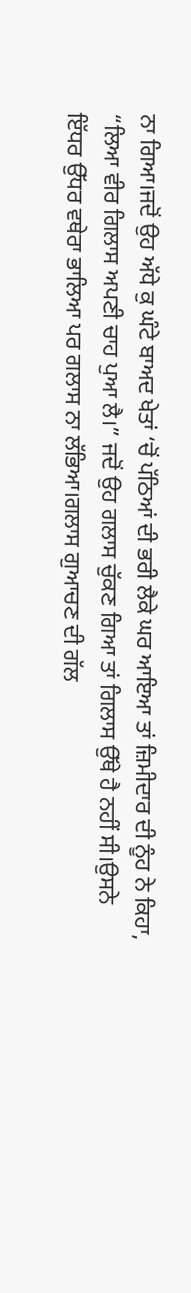ਨਾ ਗਿਆ।ਜਦੋਂ ਉਹ ਅੱਧੇ ਕੁ ਘੰਟੇ ਬਾਅਦ ਖੇਤਾਂ ‘ਚੋਂ ਪੱਠਿਆਂ ਦੀ ਭਰੀ ਲੈਕੇ ਘਰ ਆਇਆ ਤਾਂ ਜ਼ਿਮੀਦਾਰ ਦੀ ਨੂੰਹ ਨੇ ਕਿਹਾ, “ਲਿਆ ਵੀਰ ਗਿਲਾਸ ਅਪਣੀ ਚਾਹ ਪੁਆ ਲੈ।” ਜਦੋਂ ਉਹ ਗਲਾਸ ਚੁੱਕਣ ਗਿਆ ਤਾਂ ਗਿਲਾਸ ਉੱਥੇ ਹੈ ਨਹੀਂ ਸੀ।ਉਸਨੇ ਇੱਧਰ ਉੱਧਰ ਵਥੇਰਾ ਭਾਲਿਆ ਪਰ ਗਲਾਸ ਨਾ ਲੱਭਿਆ।ਗਲਾਸ ਗੁਆਚਣ ਦੀ ਗੱਲ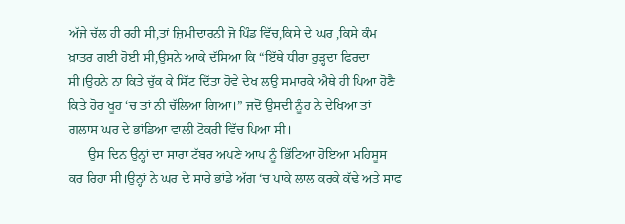ਅੱਜੇ ਚੱਲ ਹੀ ਰਹੀ ਸੀ,ਤਾਂ ਜ਼ਿਮੀਦਾਰਨੀ ਜੋ ਪਿੰਡ ਵਿੱਚ,ਕਿਸੇ ਦੇ ਘਰ ,ਕਿਸੇ ਕੰਮ ਖ਼ਾਤਰ ਗਈ ਹੋਈ ਸੀ,ਉਸਨੇ ਆਕੇ ਦੱਸਿਆ ਕਿ “ਇੱਥੇ ਧੀਰਾ ਰੁੜ੍ਹਦਾ ਫਿਰਦਾ ਸੀ।ਉਹਨੇ ਨਾ ਕਿਤੇ ਚੁੱਕ ਕੇ ਸਿੱਟ ਦਿੱਤਾ ਹੋਵੇ ਦੇਖ ਲਉ ਸਮਾਰਕੇ ਐਥੇ ਹੀ ਪਿਆ ਹੋਣੈ ਕਿਤੇ ਹੋਰ ਖੂਹ ‘ਚ ਤਾਂ ਨੀ ਚੱਲਿਆ ਗਿਆ।” ਜਦੋਂ ਉਸਦੀ ਨੂੰਹ ਨੇ ਦੇਖਿਆ ਤਾਂ ਗਲਾਸ ਘਰ ਦੇ ਭਾਂਡਿਆ ਵਾਲੀ ਟੋਕਰੀ ਵਿੱਚ ਪਿਆ ਸੀ।
      ਉਸ ਦਿਨ ਉਨ੍ਹਾਂ ਦਾ ਸਾਰਾ ਟੱਬਰ ਅਪਣੇ ਆਪ ਨੂੰ ਭਿੱਟਿਆ ਹੋਇਆ ਮਹਿਸੂਸ ਕਰ ਰਿਹਾ ਸੀ।ਉਨ੍ਹਾਂ ਨੇ ਘਰ ਦੇ ਸਾਰੇ ਭਾਂਡੇ ਅੱਗ ‘ਚ ਪਾਕੇ ਲਾਲ ਕਰਕੇ ਕੱਢੇ ਅਤੇ ਸਾਫ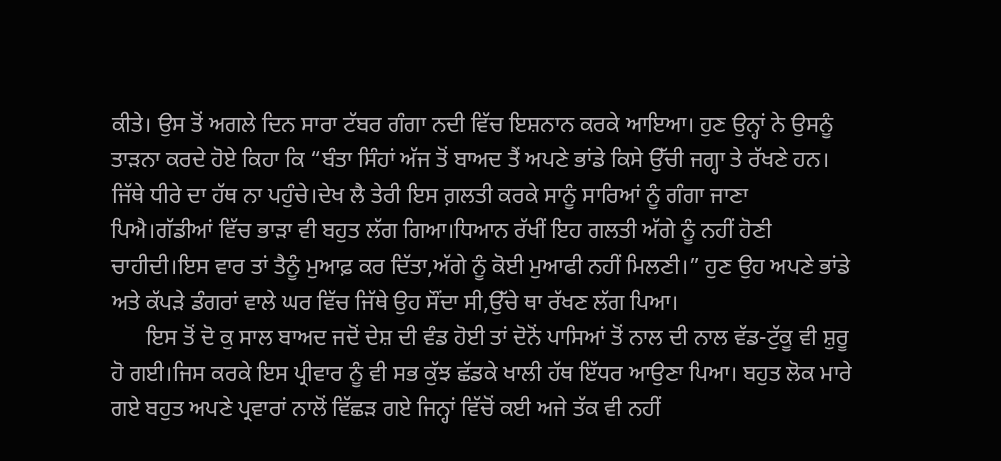ਕੀਤੇ। ਉਸ ਤੋਂ ਅਗਲੇ ਦਿਨ ਸਾਰਾ ਟੱਬਰ ਗੰਗਾ ਨਦੀ ਵਿੱਚ ਇਸ਼ਨਾਨ ਕਰਕੇ ਆਇਆ। ਹੁਣ ਉਨ੍ਹਾਂ ਨੇ ਉਸਨੂੰ ਤਾੜਨਾ ਕਰਦੇ ਹੋਏ ਕਿਹਾ ਕਿ “ਬੰਤਾ ਸਿੰਹਾਂ ਅੱਜ ਤੋਂ ਬਾਅਦ ਤੈਂ ਅਪਣੇ ਭਾਂਡੇ ਕਿਸੇ ਉੱਚੀ ਜਗ੍ਹਾ ਤੇ ਰੱਖਣੇ ਹਨ। ਜਿੱਥੇ ਧੀਰੇ ਦਾ ਹੱਥ ਨਾ ਪਹੁੰਚੇ।ਦੇਖ ਲੈ ਤੇਰੀ ਇਸ ਗ਼ਲਤੀ ਕਰਕੇ ਸਾਨੂੰ ਸਾਰਿਆਂ ਨੂੰ ਗੰਗਾ ਜਾਣਾ ਪਿਐ।ਗੱਡੀਆਂ ਵਿੱਚ ਭਾੜਾ ਵੀ ਬਹੁਤ ਲੱਗ ਗਿਆ।ਧਿਆਨ ਰੱਖੀਂ ਇਹ ਗਲਤੀ ਅੱਗੇ ਨੂੰ ਨਹੀਂ ਹੋਣੀ ਚਾਹੀਦੀ।ਇਸ ਵਾਰ ਤਾਂ ਤੈਨੂੰ ਮੁਆਫ਼ ਕਰ ਦਿੱਤਾ,ਅੱਗੇ ਨੂੰ ਕੋਈ ਮੁਆਫੀ ਨਹੀਂ ਮਿਲਣੀ।” ਹੁਣ ਉਹ ਅਪਣੇ ਭਾਂਡੇ ਅਤੇ ਕੱਪੜੇ ਡੰਗਰਾਂ ਵਾਲੇ ਘਰ ਵਿੱਚ ਜਿੱਥੇ ਉਹ ਸੌਂਦਾ ਸੀ,ਉੱਚੇ ਥਾ ਰੱਖਣ ਲੱਗ ਪਿਆ।
      ਇਸ ਤੋਂ ਦੋ ਕੁ ਸਾਲ ਬਾਅਦ ਜਦੋਂ ਦੇਸ਼ ਦੀ ਵੰਡ ਹੋਈ ਤਾਂ ਦੋਨੋਂ ਪਾਸਿਆਂ ਤੋਂ ਨਾਲ ਦੀ ਨਾਲ ਵੱਡ-ਟੁੱਕੂ ਵੀ ਸ਼ੁਰੂ ਹੋ ਗਈ।ਜਿਸ ਕਰਕੇ ਇਸ ਪ੍ਰੀਵਾਰ ਨੂੰ ਵੀ ਸਭ ਕੁੱਝ ਛੱਡਕੇ ਖਾਲੀ ਹੱਥ ਇੱਧਰ ਆਉਣਾ ਪਿਆ। ਬਹੁਤ ਲੋਕ ਮਾਰੇ ਗਏ ਬਹੁਤ ਅਪਣੇ ਪ੍ਰਵਾਰਾਂ ਨਾਲੋਂ ਵਿੱਛੜ ਗਏ ਜਿਨ੍ਹਾਂ ਵਿੱਚੋਂ ਕਈ ਅਜੇ ਤੱਕ ਵੀ ਨਹੀਂ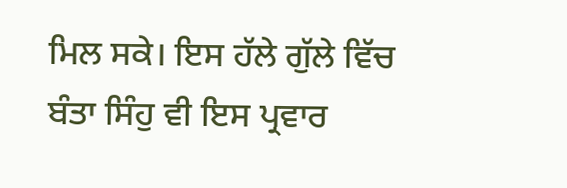ਮਿਲ ਸਕੇ। ਇਸ ਹੱਲੇ ਗੁੱਲੇ ਵਿੱਚ ਬੰਤਾ ਸਿੰਹੁ ਵੀ ਇਸ ਪ੍ਰਵਾਰ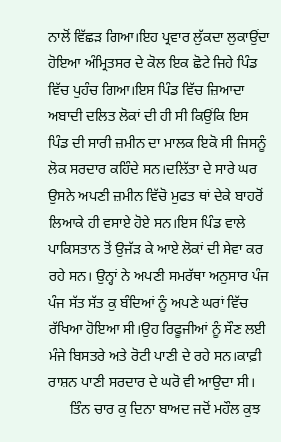ਨਾਲੋਂ ਵਿੱਛੜ ਗਿਆ।ਇਹ ਪ੍ਰਵਾਰ ਲੁੱਕਦਾ ਲੁਕਾਉਂਦਾ ਹੋਇਆ ਅੰਮ੍ਰਿਤਸਰ ਦੇ ਕੋਲ ਇਕ ਛੋਟੇ ਜਿਹੇ ਪਿੰਡ ਵਿੱਚ ਪੁਹੰਚ ਗਿਆ।ਇਸ ਪਿੰਡ ਵਿੱਚ ਜ਼ਿਆਦਾ ਅਬਾਦੀ ਦਲਿਤ ਲੋਕਾਂ ਦੀ ਹੀ ਸੀ ਕਿਉਂਕਿ ਇਸ ਪਿੰਡ ਦੀ ਸਾਰੀ ਜ਼ਮੀਨ ਦਾ ਮਾਲਕ ਇਕੋ ਸੀ ਜਿਸਨੂੰ ਲੋਕ ਸਰਦਾਰ ਕਹਿੰਦੇ ਸਨ।ਦਲਿੱਤਾ ਦੇ ਸਾਰੇ ਘਰ ਉਸਨੇ ਅਪਣੀ ਜ਼ਮੀਨ ਵਿੱਚੋ ਮੁਫਤ ਥਾਂ ਦੇਕੇ ਬਾਹਰੋਂ ਲਿਆਕੇ ਹੀ ਵਸਾਏ ਹੋਏ ਸਨ।ਇਸ ਪਿੰਡ ਵਾਲੇ ਪਾਕਿਸਤਾਨ ਤੋਂ ਉਜੱੜ ਕੇ ਆਏ ਲੋਕਾਂ ਦੀ ਸੇਵਾ ਕਰ ਰਹੇ ਸਨ। ਉਨ੍ਹਾਂ ਨੇ ਅਪਣੀ ਸਮਰੱਥਾ ਅਨੁਸਾਰ ਪੰਜ ਪੰਜ ਸੱਤ ਸੱਤ ਕੁ ਬੰਦਿਆਂ ਨੂੰ ਅਪਣੇ ਘਰਾਂ ਵਿੱਚ ਰੱਖਿਆ ਹੋਇਆ ਸੀ।ਉਹ ਰਿਫੂਜੀਆਂ ਨੂੰ ਸੌਣ ਲਈ ਮੰਜੇ ਬਿਸਤਰੇ ਅਤੇ ਰੋਟੀ ਪਾਣੀ ਦੇ ਰਹੇ ਸਨ।ਕਾਫ਼ੀ ਰਾਸ਼ਨ ਪਾਣੀ ਸਰਦਾਰ ਦੇ ਘਰੋ ਵੀ ਆਉਦਾ ਸੀ।
      ਤਿੰਨ ਚਾਰ ਕੁ ਦਿਨਾ ਬਾਅਦ ਜਦੋਂ ਮਹੌਲ ਕੁਝ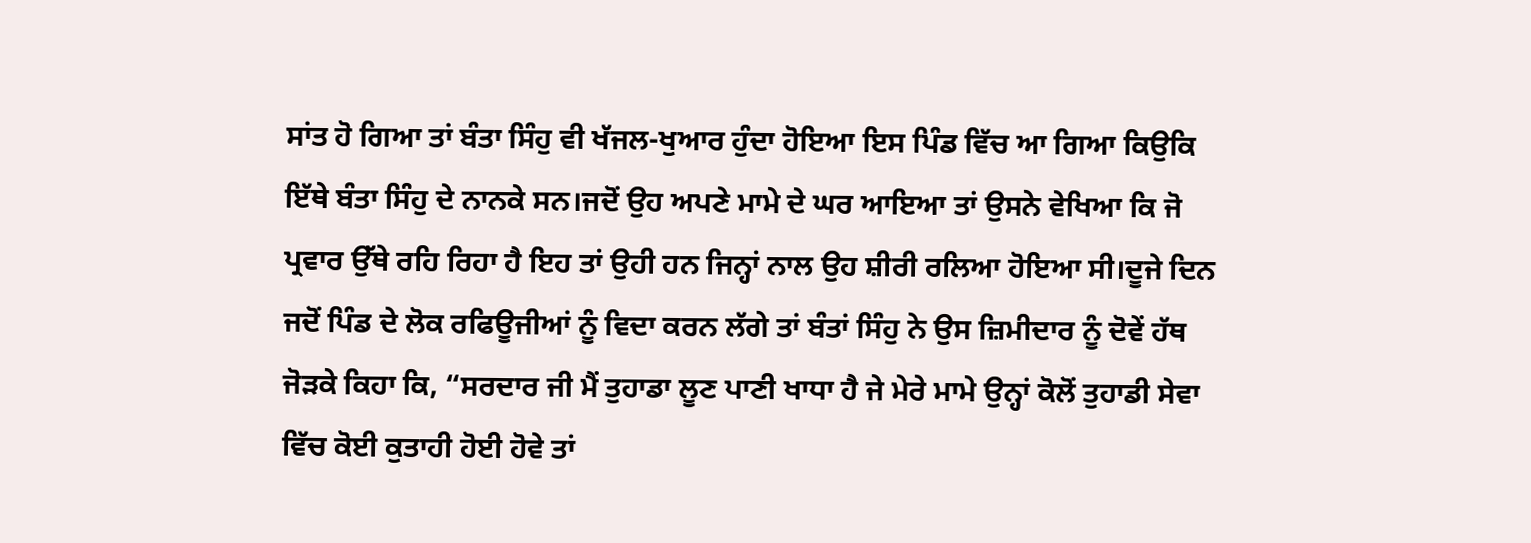ਸਾਂਤ ਹੋ ਗਿਆ ਤਾਂ ਬੰਤਾ ਸਿੰਹੁ ਵੀ ਖੱਜਲ-ਖੁਆਰ ਹੁੰਦਾ ਹੋਇਆ ਇਸ ਪਿੰਡ ਵਿੱਚ ਆ ਗਿਆ ਕਿਉਕਿ ਇੱਥੇ ਬੰਤਾ ਸਿੰਹੁ ਦੇ ਨਾਨਕੇ ਸਨ।ਜਦੋਂ ਉਹ ਅਪਣੇ ਮਾਮੇ ਦੇ ਘਰ ਆਇਆ ਤਾਂ ਉਸਨੇ ਵੇਖਿਆ ਕਿ ਜੋ ਪ੍ਰਵਾਰ ਉੱਥੇ ਰਹਿ ਰਿਹਾ ਹੈ ਇਹ ਤਾਂ ਉਹੀ ਹਨ ਜਿਨ੍ਹਾਂ ਨਾਲ ਉਹ ਸ਼ੀਰੀ ਰਲਿਆ ਹੋਇਆ ਸੀ।ਦੂਜੇ ਦਿਨ ਜਦੋਂ ਪਿੰਡ ਦੇ ਲੋਕ ਰਫਿਊਜੀਆਂ ਨੂੰ ਵਿਦਾ ਕਰਨ ਲੱਗੇ ਤਾਂ ਬੰਤਾਂ ਸਿੰਹੁ ਨੇ ਉਸ ਜ਼ਿਮੀਦਾਰ ਨੂੰ ਦੋਵੇਂ ਹੱਥ ਜੋੜਕੇ ਕਿਹਾ ਕਿ, “ਸਰਦਾਰ ਜੀ ਮੈਂ ਤੁਹਾਡਾ ਲੂਣ ਪਾਣੀ ਖਾਧਾ ਹੈ ਜੇ ਮੇਰੇ ਮਾਮੇ ਉਨ੍ਹਾਂ ਕੋਲੋਂ ਤੁਹਾਡੀ ਸੇਵਾ ਵਿੱਚ ਕੋਈ ਕੁਤਾਹੀ ਹੋਈ ਹੋਵੇ ਤਾਂ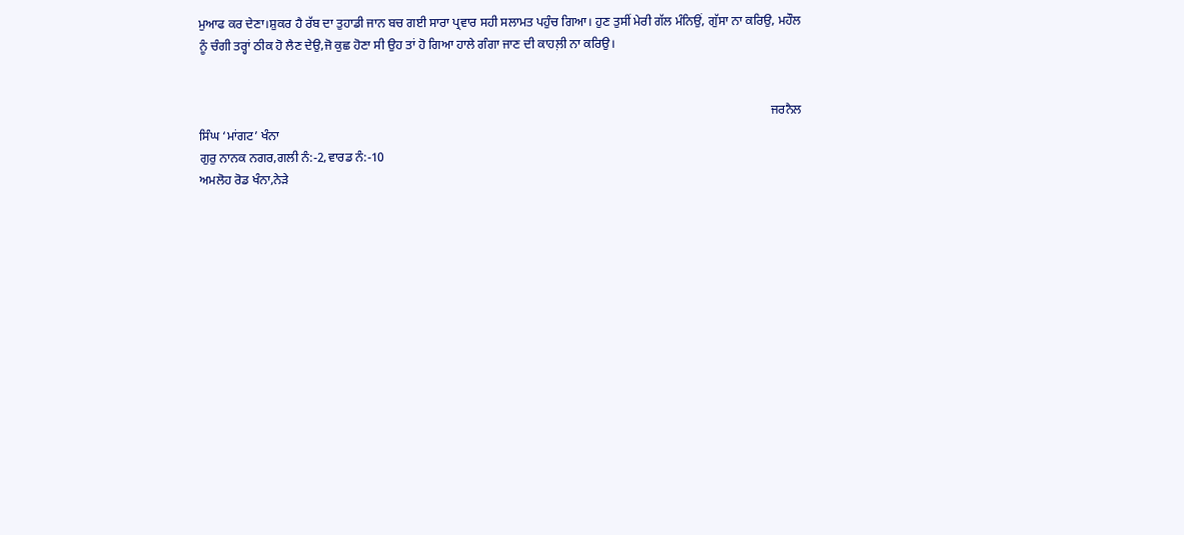ਮੁਆਫ ਕਰ ਦੇਣਾ।ਸ਼ੁਕਰ ਹੈ ਰੱਬ ਦਾ ਤੁਹਾਡੀ ਜਾਨ ਬਚ ਗਈ ਸਾਰਾ ਪ੍ਰਵਾਰ ਸਹੀ ਸਲਾਮਤ ਪਹੁੰਚ ਗਿਆ। ਹੁਣ ਤੁਸੀਂ ਮੇਰੀ ਗੱਲ ਮੰਨਿਉਂ, ਗੁੱਸਾ ਨਾ ਕਰਿਉ, ਮਹੌਲ ਨੂੰ ਚੰਗੀ ਤਰ੍ਹਾਂ ਠੀਕ ਹੋ ਲੈਣ ਦੇਉ,ਜੋ ਕੁਛ ਹੋਣਾ ਸੀ ਉਹ ਤਾਂ ਹੋ ਗਿਆ ਹਾਲੇ ਗੰਗਾ ਜਾਣ ਦੀ ਕਾਹਲ਼ੀ ਨਾ ਕਰਿਉ।


                                                                                                                                                                                       ਜਰਨੈਲ ਸਿੰਘ ‘ਮਾਂਗਟ’ ਖੰਨਾ
ਗੁਰੁ ਨਾਨਕ ਨਗਰ,ਗਲੀ ਨੰ:-2,ਵਾਰਡ ਨੰ:-10
ਅਮਲੋਹ ਰੋਡ ਖੰਨਾ,ਨੇੜੇ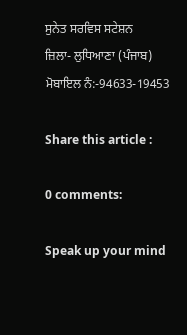ਸੁਨੇਤ ਸਰਵਿਸ ਸਟੇਸ਼ਨ
ਜ਼ਿਲਾ- ਲੁਧਿਆਣਾ (ਪੰਜਾਬ)
ਮੋਬਾਇਲ ਨੰ:-94633-19453

Share this article :

0 comments:

Speak up your mind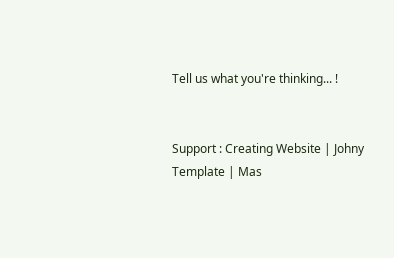Tell us what you're thinking... !


Support : Creating Website | Johny Template | Mas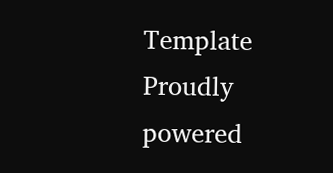Template
Proudly powered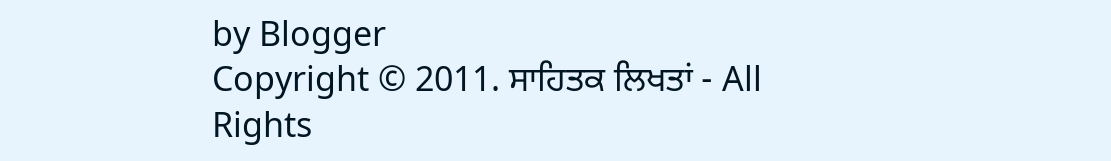by Blogger
Copyright © 2011. ਸਾਹਿਤਕ ਲਿਖਤਾਂ - All Rights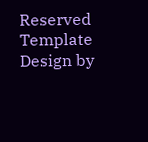Reserved
Template Design by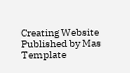Creating Website Published by Mas Template